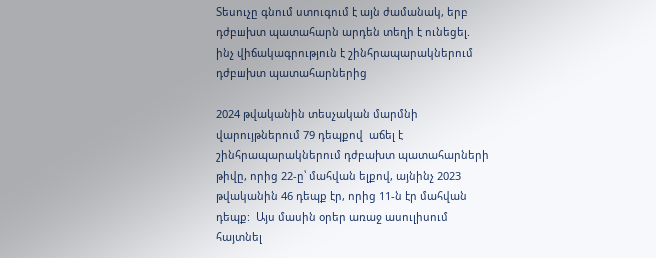Տեսուչը գնում ստուգում է այն ժամանակ, երբ դժբшխտ պատահարն արդեն տեղի է ունեցել. ինչ վիճակագրություն է շինհրապարակներում դժբшխտ պատահարներից

2024 թվականին տեսչական մարմնի վարույթներում 79 դեպքով  աճել է շինհրապարակներում դժբախտ պատահարների թիվը, որից 22-ը՝ մահվան ելքով, այնինչ 2023 թվականին 46 դեպք էր, որից 11-ն էր մահվան դեպք:  Այս մասին օրեր առաջ ասուլիսում հայտնել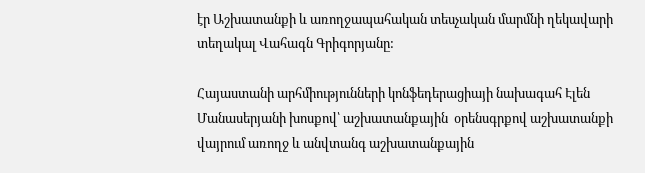էր Աշխատանքի և առողջապահական տեսչական մարմնի ղեկավարի տեղակալ Վահագն Գրիգորյանը:

Հայաստանի արհմիությունների կոնֆեդերացիայի նախագահ Էլեն Մանասերյանի խոսքով՝ աշխատանքային  օրենսգրքով աշխատանքի վայրում առողջ և անվտանգ աշխատանքային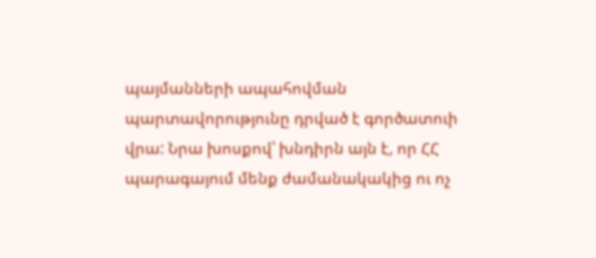պայմանների ապահովման պարտավորությունը դրված է գործատուի վրա: Նրա խոսքով՝ խնդիրն այն է, որ ՀՀ պարագայում մենք ժամանակակից ու ոչ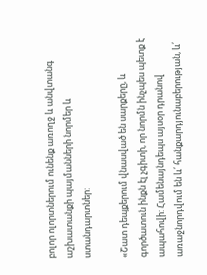բոլոր ոլորտներում ունենք առողջ և անվտանգ աշխատանքի պայմանների նորմեր և ստանդարտներ:

«Շատ դեպքերում վնասված են սարքերը, և գործատուն ինքն էլ չգիտի, որ նորմն ինչպես պետք է ապահովի: Համենայնդեպս այսօր դրանով առաջնորդվում են և՛ հանքարդյունաբերության, և՛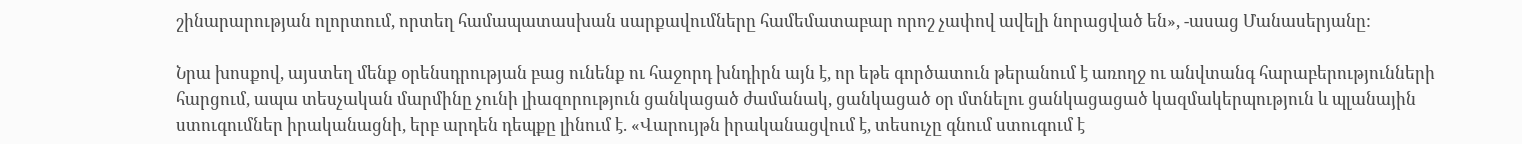շինարարության ոլորտում, որտեղ համապատասխան սարքավումները համեմատաբար որոշ չափով ավելի նորացված են», -ասաց Մանասերյանը:

Նրա խոսքով, այստեղ մենք օրենսդրության բաց ունենք ու հաջորդ խնդիրն այն է, որ եթե գործատուն թերանում է առողջ ու անվտանգ հարաբերությունների հարցում, ապա տեսչական մարմինը չունի լիազորություն ցանկացած ժամանակ, ցանկացած օր մտնելու ցանկացացած կազմակերպություն և պլանային  ստուգումներ իրականացնի, երբ արդեն դեպքը լինում է. «Վարույթն իրականացվում է, տեսուչը գնում ստուգում է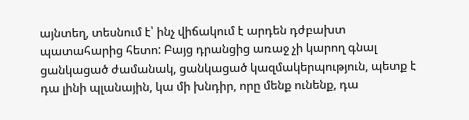այնտեղ, տեսնում է՝ ինչ վիճակում է արդեն դժբախտ պատահարից հետո: Բայց դրանցից առաջ չի կարող գնալ ցանկացած ժամանակ, ցանկացած կազմակերպություն, պետք է դա լինի պլանային, կա մի խնդիր, որը մենք ունենք, դա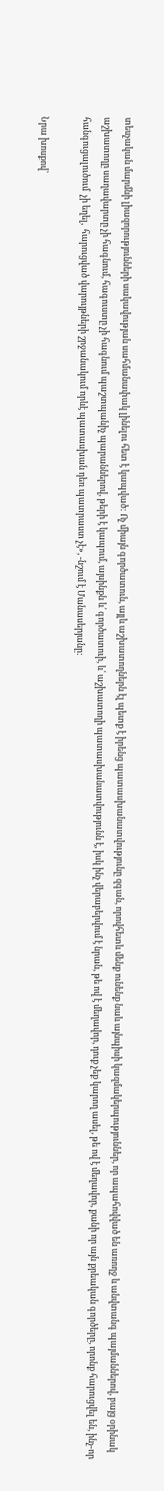տեսչական մարմնի լիազորությունների սակավության սահմանափակ լինելու հետ է կապված: Ոչ միայն գործատուն, այլև աշխատողներն էլ պետք է իրենց պատասխանատվությունը զգան, որովհետև մենք ունենք նաև այնպիսի կազմակերպություններ, որ ապահովված են առողջ և անվտանգ պայմաններով, բայց օրինակ աշխատողը սաղավարտը չի հագնում, հագուստը չի հագնում պաշտպանիչ պարաններով, թերի է կապում, այսինքն և՛ գործատուի, և՛ աշխատողի պատասխանատվությունն է, իսկ ինչ վերաբերվում է նրան, թե ով է մեղավոր, դուք չեք կարող ասել, թե ով է մեղավոր, քանի որ այն քրեական գործերը, որոնք հարուցվել են, ինչ-որ հանգուցալուծում  չի եղել,  հարուցված վարույթների շրջանակում որևէ պատասխան դեռ պատրաստ չէ», -նշում է Մանասերյանը:

Նրա խոսքով՝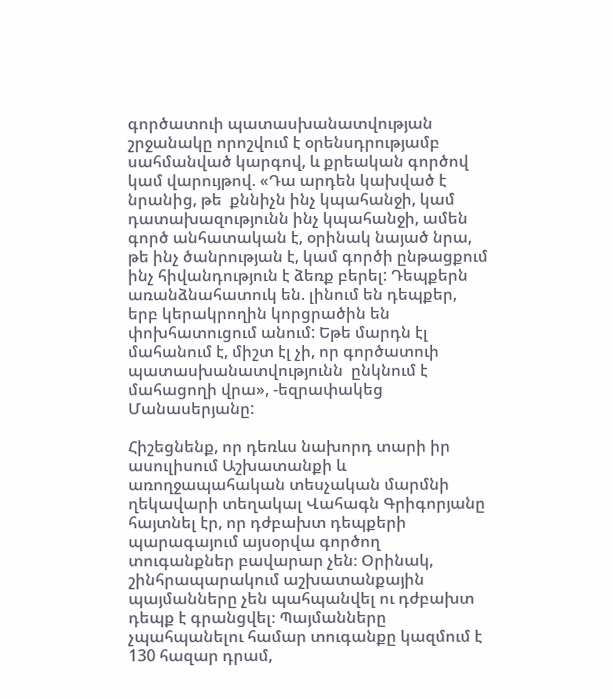գործատուի պատասխանատվության շրջանակը որոշվում է օրենսդրությամբ սահմանված կարգով, և քրեական գործով կամ վարույթով. «Դա արդեն կախված է նրանից, թե  քննիչն ինչ կպահանջի, կամ դատախազությունն ինչ կպահանջի, ամեն գործ անհատական է, օրինակ նայած նրա, թե ինչ ծանրության է, կամ գործի ընթացքում ինչ հիվանդություն է ձեռք բերել: Դեպքերն առանձնահատուկ են. լինում են դեպքեր, երբ կերակրողին կորցրածին են փոխհատուցում անում: Եթե մարդն էլ մահանում է, միշտ էլ չի, որ գործատուի պատասխանատվությունն  ընկնում է մահացողի վրա», -եզրափակեց Մանասերյանը:

Հիշեցնենք, որ դեռևս նախորդ տարի իր ասուլիսում Աշխատանքի և առողջապահական տեսչական մարմնի ղեկավարի տեղակալ Վահագն Գրիգորյանը հայտնել էր, որ դժբախտ դեպքերի պարագայում այսօրվա գործող տուգանքներ բավարար չեն։ Օրինակ, շինհրապարակում աշխատանքային պայմանները չեն պահպանվել ու դժբախտ դեպք է գրանցվել։ Պայմանները չպահպանելու համար տուգանքը կազմում է 130 հազար դրամ,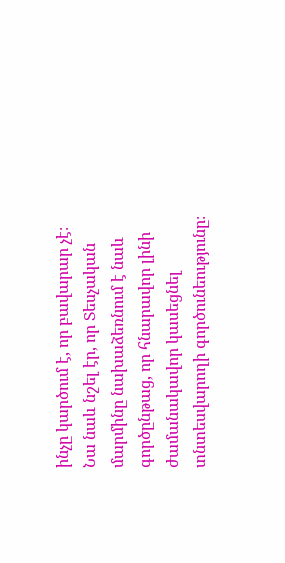ինչը կարծում է, որ բավարար չէ։ Նա նաև նշել էր, որ Տեսչական մարմինը նախաձեռնում է նաև գործընթաց, որ հնարավոր լինի ժամանակավոր կասեցնել տնտեսվարողի գործունեությունը։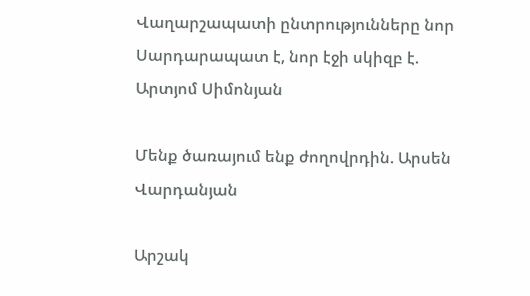Վաղարշապատի ընտրությունները նոր Սարդարապատ է, նոր էջի սկիզբ է. Արտյոմ Սիմոնյան

Մենք ծառայում ենք ժողովրդին. Արսեն Վարդանյան

Արշակ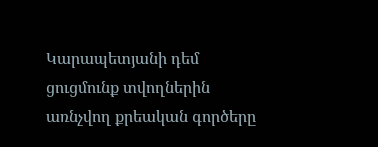Կարապետյանի դեմ ցուցմունք տվողներին առնչվող քրեական գործերը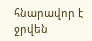հնարավոր է ջրվեն